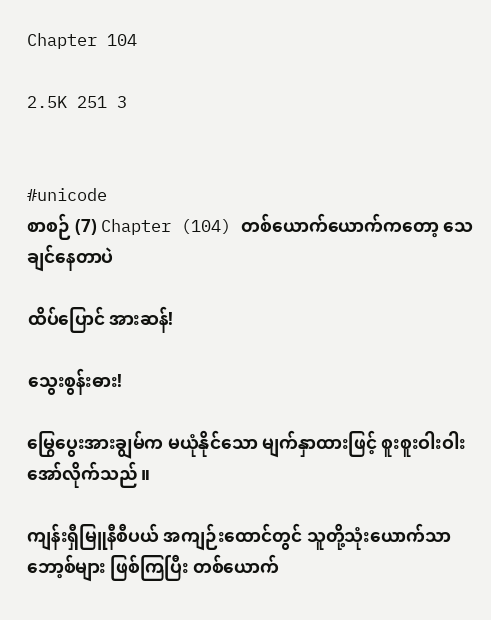Chapter 104

2.5K 251 3


#unicode
စာစဉ် (7) Chapter (104) တစ်ယောက်ယောက်ကတော့ သေချင်နေတာပဲ

ထိပ်ပြောင် အားဆန်!

သွေးစွန်းဓား!

မြွေပွေးအားချွမ်က မယုံနိုင်သော မျက်နှာထားဖြင့် စူးစူးဝါးဝါး အော်လိုက်သည်။

ကျန်းရှီမြူနီစီပယ် အကျဉ်းထောင်တွင် သူတို့သုံးယောက်သာ ဘော့စ်များ ဖြစ်ကြပြီး တစ်ယောက်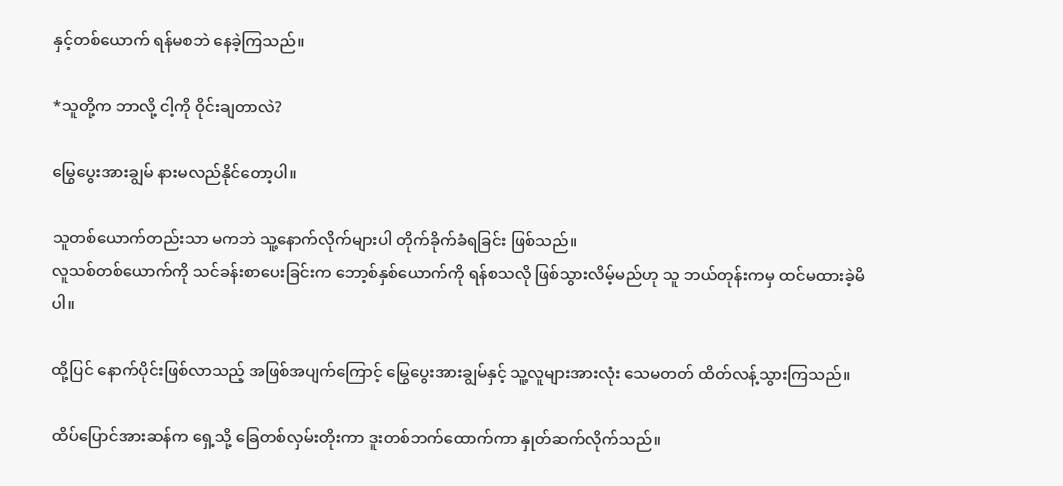နှင့်တစ်ယောက် ရန်မစဘဲ နေခဲ့ကြသည်။

*သူတို့က ဘာလို့ ငါ့ကို ဝိုင်းချတာလဲ?

မြွေပွေးအားချွမ် နားမလည်နိုင်တော့ပါ။

သူတစ်ယောက်တည်းသာ မကဘဲ သူ့နောက်လိုက်များပါ တိုက်ခိုက်ခံရခြင်း ဖြစ်သည်။
လူသစ်တစ်ယောက်ကို သင်ခန်းစာပေးခြင်းက ဘော့စ်နှစ်ယောက်ကို ရန်စသလို ဖြစ်သွားလိမ့်မည်ဟု သူ ဘယ်တုန်းကမှ ထင်မထားခဲ့မိပါ။

ထို့ပြင် နောက်ပိုင်းဖြစ်လာသည့် အဖြစ်အပျက်ကြောင့် မြွေပွေးအားချွမ်နှင့် သူ့လူများအားလုံး သေမတတ် ထိတ်လန့်သွားကြသည်။

ထိပ်ပြောင်အားဆန်က ရှေ့သို့ ခြေတစ်လှမ်းတိုးကာ ဒူးတစ်ဘက်ထောက်ကာ နှုတ်ဆက်လိုက်သည်။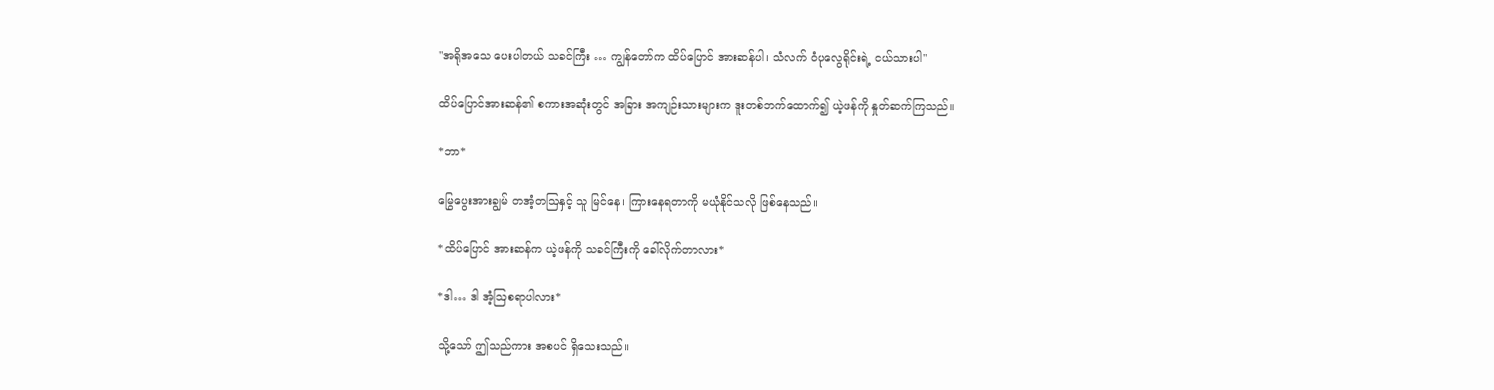"အရိုအသေ ပေးပါတယ် သခင်ကြီး … ကျွန်တော်က ထိပ်ပြောင် အားဆန်ပါ၊ သံလက် ဝံပုလွေရိုင်းရဲ့ ငယ်သားပါ"

ထိပ်ပြောင်အားဆန်၏ စကားအဆုံးတွင် အခြား အကျဉ်းသားများက ဒူးတစ်ဘက်ထောက်၍ ယဲ့ဖန်ကို နှုတ်ဆက်ကြသည်။

*ဘာ*

မြွေပွေးအားချွမ် တအံ့တဩနှင့် သူ မြင်နေ၊ ကြားနေရတာကို မယုံနိုင်သလို ဖြစ်နေသည်။

*ထိပ်ပြောင် အားဆန်က ယဲ့ဖန်ကို သခင်ကြီးကို ခေါ်လိုက်တာလား*

*ဒါ… ဒါ အံ့ဩစရာပါလား*

သို့သော် ဤသည်ကား အစပင် ရှိသေးသည်။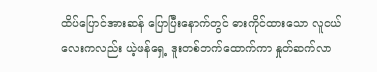ထိပ်ပြောင်အားဆန် ပြောပြီးနောက်တွင် ဓားကိုင်ထားသော လူငယ်လေးကလည်း ယဲ့ဖန်ရှေ့ ဒူးတစ်ဘက်ထောက်ကာ နှုတ်ဆက်လာ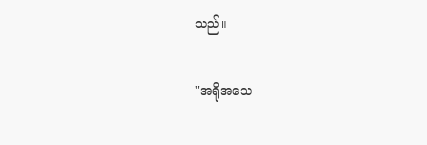သည်။

"အရိုအသေ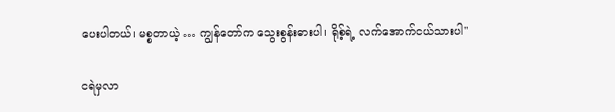ပေးပါတယ်၊ မစ္စတာယဲ့ … ကျွန်တော်က သွေးစွန်းဓားပါ၊ ရိုစ့်ရဲ့ လက်အောက်ငယ်သားပါ"

ငရဲမှလာ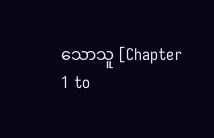သောသူ [Chapter 1 to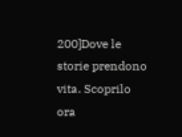200]Dove le storie prendono vita. Scoprilo ora